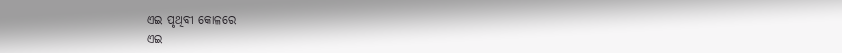ଏଇ ପୃଥିବୀ କୋଳରେ
ଏଇ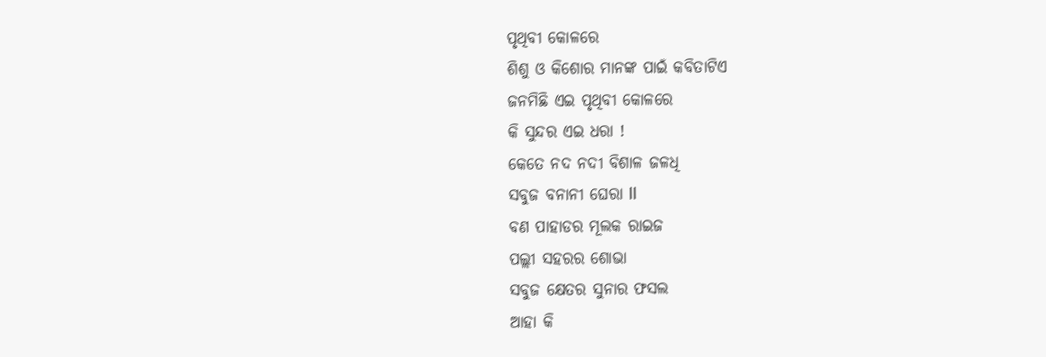ପୃଥିବୀ କୋଳରେ
ଶିଶୁ ଓ କିଶୋର ମାନଙ୍କ ପାଇଁ କବିତାଟିଏ
ଜନମିଛି ଏଇ ପୃଥିବୀ କୋଳରେ
କି ସୁନ୍ଦର ଏଇ ଧରା !
କେତେ ନଦ ନଦୀ ବିଶାଳ ଜଳଧି
ସବୁଜ ବନାନୀ ଘେରା ll
ବଣ ପାହାଡର ମୂଲକ ରାଇଜ
ପଲ୍ଲୀ ସହରର ଶୋଭା
ସବୁଜ କ୍ଷେତର ସୁନାର ଫସଲ
ଆହା କି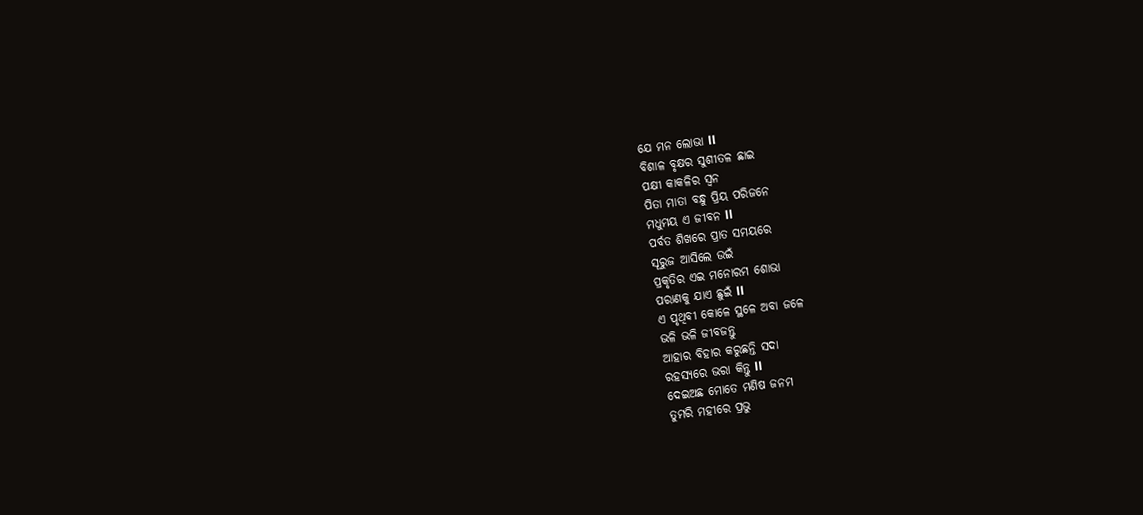ଯେ ମନ ଲୋଭା ll
ବିଶାଳ ବୃକ୍ଷର ସୁଶୀତଳ ଛାଇ
ପକ୍ଷୀ କାକଳିର ସ୍ଵନ
ପିତା ମାତା ବନ୍ଧୁ ପ୍ରିୟ ପରିଜନେ
ମଧୁମୟ ଏ ଜୀବନ ll
ପର୍ବତ ଶିଖରେ ପ୍ରାତ ସମୟରେ
ସୂରୁଜ ଆସିଲେ ଉଇଁ
ପ୍ରକୃତିର ଏଇ ମନୋରମ ଶୋଭା
ପରାଣକୁ ଯାଏ ଛୁଇଁ ll
ଏ ପୃଥିବୀ କୋଳେ ସ୍ଥଳେ ଅବା ଜଳେ
ଭଳି ଭଳି ଜୀବଜନ୍ତୁ
ଆହାର ବିହାର କରୁଛନ୍ତି ସଦା
ରହସ୍ୟରେ ଭରା କିନ୍ତୁ ll
ଦେଇଅଛ ମୋତେ ମଣିଷ ଜନମ
ତୁମରି ମହୀରେ ପ୍ରଭୁ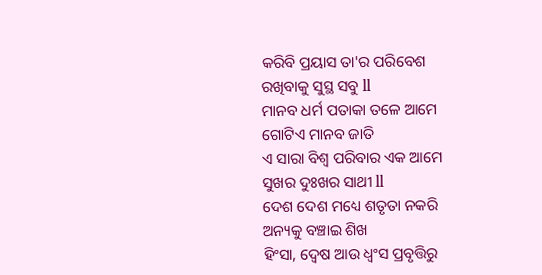କରିବି ପ୍ରୟାସ ତା'ର ପରିବେଶ
ରଖିବାକୁ ସୁସ୍ଥ ସବୁ ll
ମାନବ ଧର୍ମ ପତାକା ତଳେ ଆମେ
ଗୋଟିଏ ମାନବ ଜାତି
ଏ ସାରା ବିଶ୍ୱ ପରିବାର ଏକ ଆମେ
ସୁଖର ଦୁଃଖର ସାଥୀ ll
ଦେଶ ଦେଶ ମଧ୍ୟେ ଶତୃତା ନକରି
ଅନ୍ୟକୁ ବଞ୍ଚାଇ ଶିଖ
ହିଂସା, ଦ୍ୱେଷ ଆଉ ଧ୍ୱଂସ ପ୍ରବୃତ୍ତିରୁ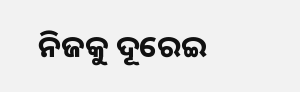ନିଜକୁ ଦୂରେଇ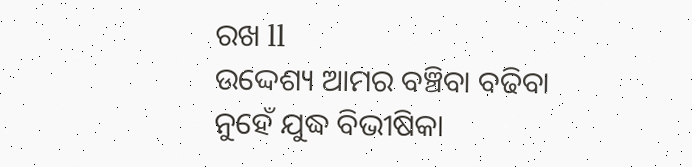ରଖ ll
ଉଦ୍ଦେଶ୍ୟ ଆମର ବଞ୍ଚିବା ବଢିବା
ନୁହେଁ ଯୁଦ୍ଧ ବିଭୀଷିକା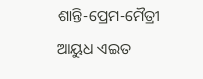ଶାନ୍ତି-ପ୍ରେମ-ମୈତ୍ରୀ ଆୟୁଧ ଏଇତ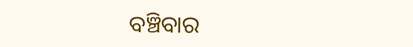ବଞ୍ଚିବାର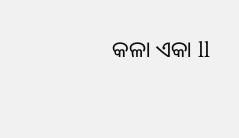କଳା ଏକା ll